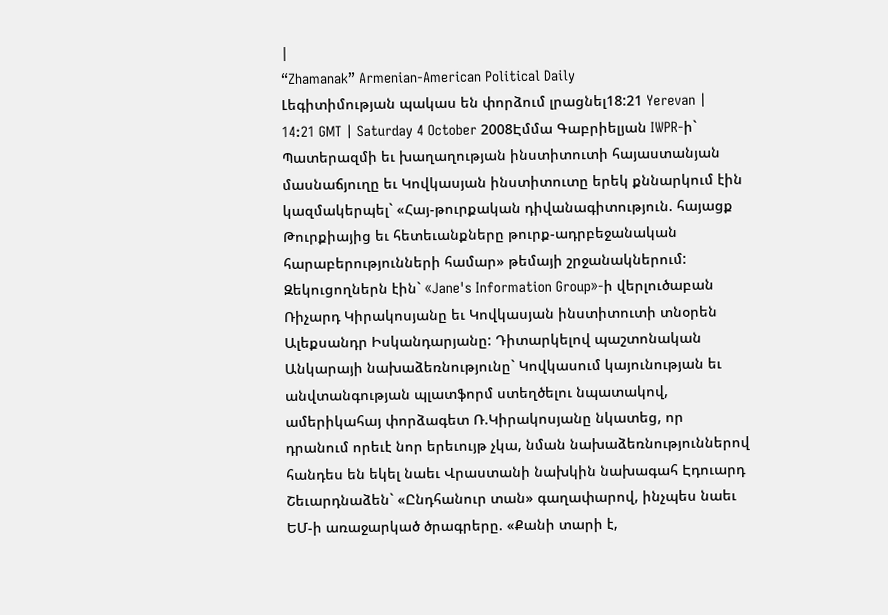|
“Zhamanak” Armenian-American Political Daily
Լեգիտիմության պակաս են փորձում լրացնել18:21 Yerevan | 14:21 GMT | Saturday 4 October 2008Էմմա Գաբրիելյան IWPR-ի` Պատերազմի եւ խաղաղության ինստիտուտի հայաստանյան մասնաճյուղը եւ Կովկասյան ինստիտուտը երեկ քննարկում էին կազմակերպել` «Հայ-թուրքական դիվանագիտություն. հայացք Թուրքիայից եւ հետեւանքները թուրք-ադրբեջանական հարաբերությունների համար» թեմայի շրջանակներում: Զեկուցողներն էին` «Jane's Information Group»-ի վերլուծաբան Ռիչարդ Կիրակոսյանը եւ Կովկասյան ինստիտուտի տնօրեն Ալեքսանդր Իսկանդարյանը: Դիտարկելով պաշտոնական Անկարայի նախաձեռնությունը` Կովկասում կայունության եւ անվտանգության պլատֆորմ ստեղծելու նպատակով, ամերիկահայ փորձագետ Ռ.Կիրակոսյանը նկատեց, որ դրանում որեւէ նոր երեւույթ չկա, նման նախաձեռնություններով հանդես են եկել նաեւ Վրաստանի նախկին նախագահ Էդուարդ Շեւարդնաձեն` «Ընդհանուր տան» գաղափարով, ինչպես նաեւ ԵՄ-ի առաջարկած ծրագրերը. «Քանի տարի է,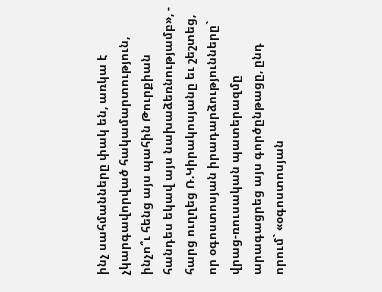ինչ սահմանները փակ են, առկա է չկարգավորված հակամարտություն, ինչո՞ւ հենց այս պահին Թուրքիան հանդես եկավ այս նախաձեռնությամբ», - հարց ուղղեց Ռ.Կիրակոսյանը եւ շեշտեց, որ օգոստոսյան իրադարձությունները` վրաց-ռուսական պատերազմը արագացրեց այս գործընթացը, ընդ որում` «օգոստոսյան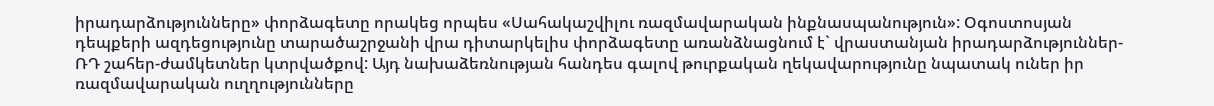իրադարձությունները» փորձագետը որակեց որպես «Սահակաշվիլու ռազմավարական ինքնասպանություն»: Օգոստոսյան դեպքերի ազդեցությունը տարածաշրջանի վրա դիտարկելիս փորձագետը առանձնացնում է` վրաստանյան իրադարձություններ-ՌԴ շահեր-ժամկետներ կտրվածքով: Այդ նախաձեռնության հանդես գալով թուրքական ղեկավարությունը նպատակ ուներ իր ռազմավարական ուղղությունները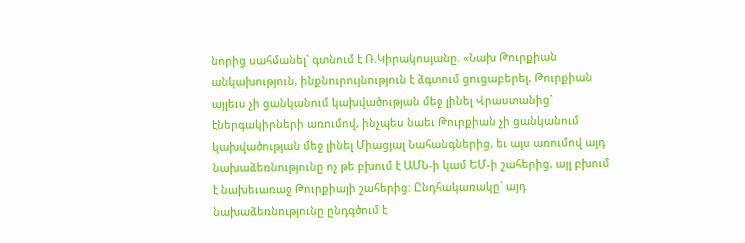նորից սահմանել` գտնում է Ռ.Կիրակոսյանը. «Նախ Թուրքիան անկախություն, ինքնուրույնություն է ձգտում ցուցաբերել, Թուրքիան այլեւս չի ցանկանում կախվածության մեջ լինել Վրաստանից` էներգակիրների առումով, ինչպես նաեւ Թուրքիան չի ցանկանում կախվածության մեջ լինել Միացյալ Նահանգներից, եւ այս առումով այդ նախաձեռնությունը ոչ թե բխում է ԱՄՆ-ի կամ ԵՄ-ի շահերից, այլ բխում է նախեւառաջ Թուրքիայի շահերից: Ընդհակառակը` այդ նախաձեռնությունը ընդգծում է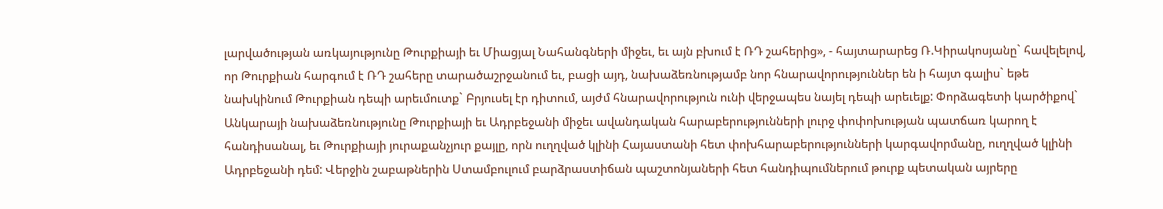լարվածության առկայությունը Թուրքիայի եւ Միացյալ Նահանգների միջեւ, եւ այն բխում է ՌԴ շահերից», - հայտարարեց Ռ.Կիրակոսյանը` հավելելով, որ Թուրքիան հարգում է ՌԴ շահերը տարածաշրջանում եւ, բացի այդ, նախաձեռնությամբ նոր հնարավորություններ են ի հայտ գալիս` եթե նախկինում Թուրքիան դեպի արեւմուտք` Բրյուսել էր դիտում, այժմ հնարավորություն ունի վերջապես նայել դեպի արեւելք: Փորձագետի կարծիքով` Անկարայի նախաձեռնությունը Թուրքիայի եւ Ադրբեջանի միջեւ ավանդական հարաբերությունների լուրջ փոփոխության պատճառ կարող է հանդիսանալ, եւ Թուրքիայի յուրաքանչյուր քայլը, որն ուղղված կլինի Հայաստանի հետ փոխհարաբերությունների կարգավորմանը, ուղղված կլինի Ադրբեջանի դեմ: Վերջին շաբաթներին Ստամբուլում բարձրաստիճան պաշտոնյաների հետ հանդիպումներում թուրք պետական այրերը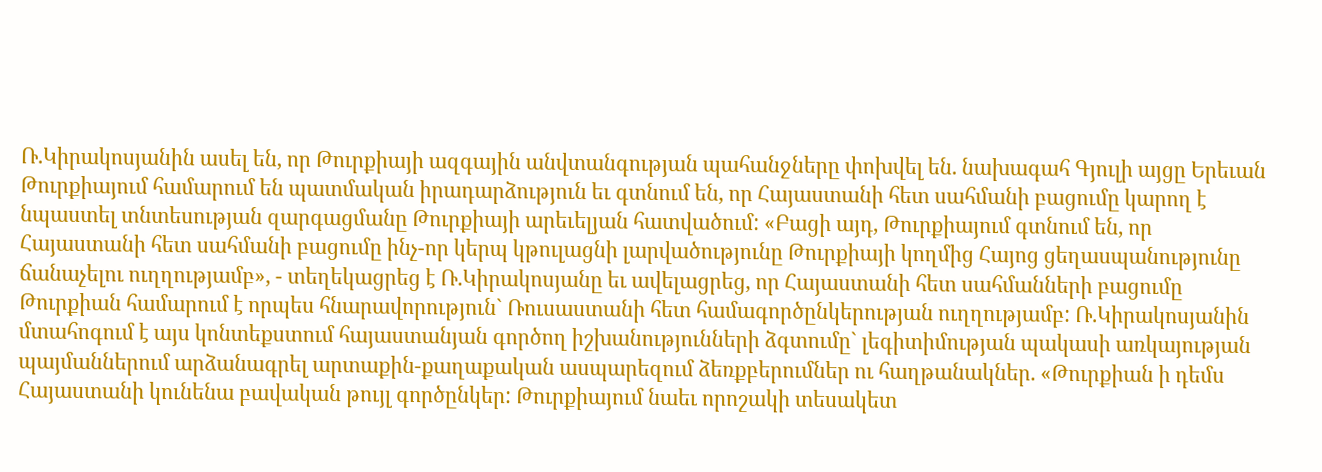Ռ.Կիրակոսյանին ասել են, որ Թուրքիայի ազգային անվտանգության պահանջները փոխվել են. նախագահ Գյուլի այցը Երեւան Թուրքիայում համարում են պատմական իրադարձություն եւ գտնում են, որ Հայաստանի հետ սահմանի բացումը կարող է նպաստել տնտեսության զարգացմանը Թուրքիայի արեւելյան հատվածում: «Բացի այդ, Թուրքիայում գտնում են, որ Հայաստանի հետ սահմանի բացումը ինչ-որ կերպ կթուլացնի լարվածությունը Թուրքիայի կողմից Հայոց ցեղասպանությունը ճանաչելու ուղղությամբ», - տեղեկացրեց է Ռ.Կիրակոսյանը եւ ավելացրեց, որ Հայաստանի հետ սահմանների բացումը Թուրքիան համարում է որպես հնարավորություն` Ռուսաստանի հետ համագործընկերության ուղղությամբ: Ռ.Կիրակոսյանին մտահոգում է այս կոնտեքստում հայաստանյան գործող իշխանությունների ձգտումը` լեգիտիմության պակասի առկայության պայմաններում արձանագրել արտաքին-քաղաքական ասպարեզում ձեռքբերումներ ու հաղթանակներ. «Թուրքիան ի դեմս Հայաստանի կունենա բավական թույլ գործընկեր: Թուրքիայում նաեւ որոշակի տեսակետ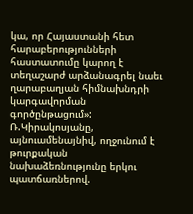կա, որ Հայաստանի հետ հարաբերությունների հաստատումը կարող է տեղաշարժ արձանագրել նաեւ ղարաբաղյան հիմնախնդրի կարգավորման գործընթացում»: Ռ.Կիրակոսյանը, այնուամենայնիվ, ողջունում է թուրքական նախաձեռնությունը երկու պատճառներով.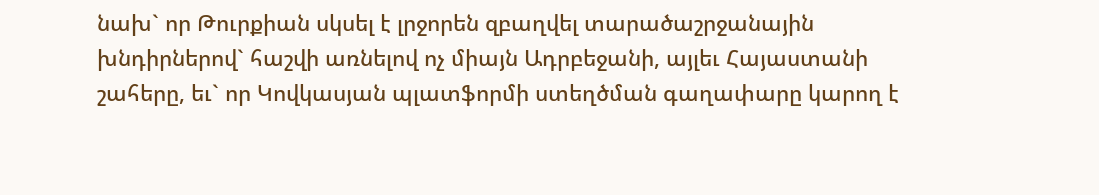նախ` որ Թուրքիան սկսել է լրջորեն զբաղվել տարածաշրջանային խնդիրներով` հաշվի առնելով ոչ միայն Ադրբեջանի, այլեւ Հայաստանի շահերը, եւ` որ Կովկասյան պլատֆորմի ստեղծման գաղափարը կարող է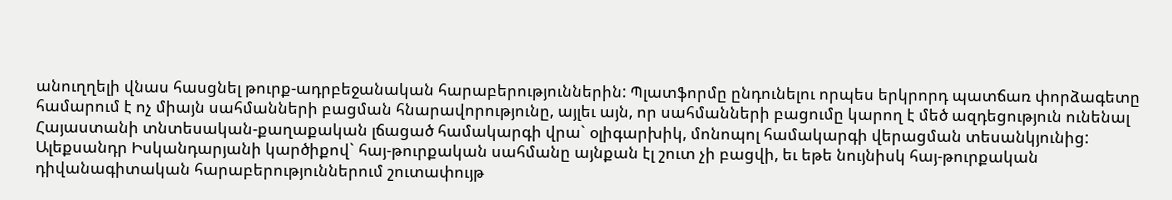անուղղելի վնաս հասցնել թուրք-ադրբեջանական հարաբերություններին: Պլատֆորմը ընդունելու որպես երկրորդ պատճառ փորձագետը համարում է ոչ միայն սահմանների բացման հնարավորությունը, այլեւ այն, որ սահմանների բացումը կարող է մեծ ազդեցություն ունենալ Հայաստանի տնտեսական-քաղաքական լճացած համակարգի վրա` օլիգարխիկ, մոնոպոլ համակարգի վերացման տեսանկյունից: Ալեքսանդր Իսկանդարյանի կարծիքով` հայ-թուրքական սահմանը այնքան էլ շուտ չի բացվի, եւ եթե նույնիսկ հայ-թուրքական դիվանագիտական հարաբերություններում շուտափույթ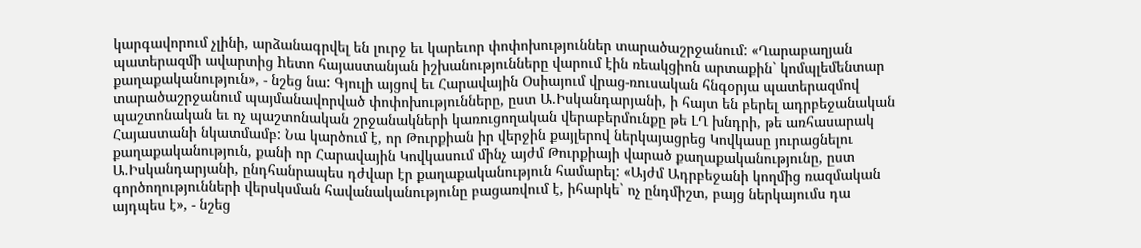կարգավորում չլինի, արձանագրվել են լուրջ եւ կարեւոր փոփոխություններ տարածաշրջանում: «Ղարաբաղյան պատերազմի ավարտից hետո հայաստանյան իշխանությունները վարում էին ռեակցիոն արտաքին` կոմպլեմենտար քաղաքականություն», - նշեց նա: Գյուլի այցով եւ Հարավային Օսիայում վրաց-ռուսական հնգօրյա պատերազմով տարածաշրջանում պայմանավորված փոփոխությունները, ըստ Ա.Իսկանդարյանի, ի հայտ են բերել ադրբեջանական պաշտոնական եւ ոչ պաշտոնական շրջանակների կառուցողական վերաբերմունքը թե ԼՂ խնդրի, թե առհասարակ Հայաստանի նկատմամբ: Նա կարծում է, որ Թուրքիան իր վերջին քայլերով ներկայացրեց Կովկասը յուրացնելու քաղաքականություն, քանի որ Հարավային Կովկասում մինչ այժմ Թուրքիայի վարած քաղաքականությունը, ըստ Ա.Իսկանդարյանի, ընդհանրապես դժվար էր քաղաքականություն համարել: «Այժմ Ադրբեջանի կողմից ռազմական գործողությունների վերսկսման հավանականությունը բացառվում է, իհարկե` ոչ ընդմիշտ, բայց ներկայումս դա այդպես է», - նշեց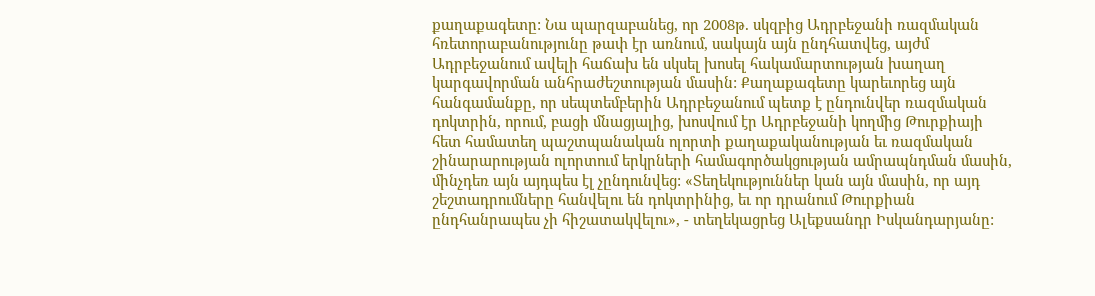քաղաքագետը: Նա պարզաբանեց, որ 2008թ. սկզբից Ադրբեջանի ռազմական հռետորաբանությունը թափ էր առնում, սակայն այն ընդհատվեց, այժմ Ադրբեջանում ավելի հաճախ են սկսել խոսել հակամարտության խաղաղ կարգավորման անհրաժեշտության մասին: Քաղաքագետը կարեւորեց այն հանգամանքը, որ սեպտեմբերին Ադրբեջանում պետք է ընդունվեր ռազմական դոկտրին, որում, բացի մնացյալից, խոսվում էր Ադրբեջանի կողմից Թուրքիայի հետ համատեղ պաշտպանական ոլորտի քաղաքականության եւ ռազմական շինարարության ոլորտում երկրների համագործակցության ամրապնդման մասին, մինչդեռ այն այդպես էլ չընդունվեց: «Տեղեկություններ կան այն մասին, որ այդ շեշտադրումները հանվելու են դոկտրինից, եւ որ դրանում Թուրքիան ընդհանրապես չի հիշատակվելու», - տեղեկացրեց Ալեքսանդր Իսկանդարյանը: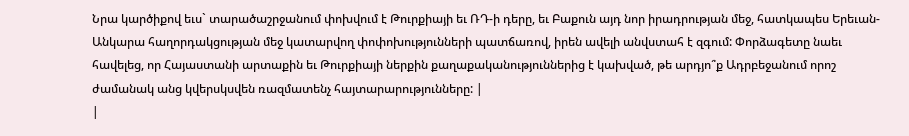Նրա կարծիքով եւս` տարածաշրջանում փոխվում է Թուրքիայի եւ ՌԴ-ի դերը, եւ Բաքուն այդ նոր իրադրության մեջ, հատկապես Երեւան-Անկարա հաղորդակցության մեջ կատարվող փոփոխությունների պատճառով, իրեն ավելի անվստահ է զգում: Փորձագետը նաեւ հավելեց, որ Հայաստանի արտաքին եւ Թուրքիայի ներքին քաղաքականություններից է կախված, թե արդյո՞ք Ադրբեջանում որոշ ժամանակ անց կվերսկսվեն ռազմատենչ հայտարարությունները: |
|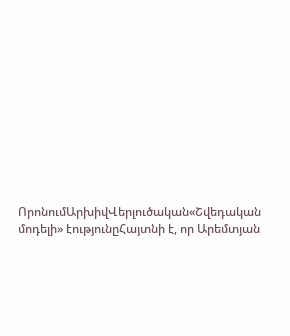ՈրոնումԱրխիվՎերլուծական«Շվեդական մոդելի» էությունըՀայտնի է, որ Արեմտյան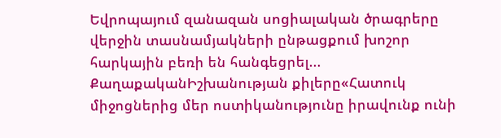Եվրոպայում զանազան սոցիալական ծրագրերը վերջին տասնամյակների ընթացքում խոշոր հարկային բեռի են հանգեցրել... ՔաղաքականԻշխանության քիլերը«Հատուկ միջոցներից մեր ոստիկանությունը իրավունք ունի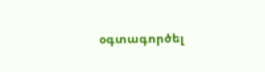օգտագործել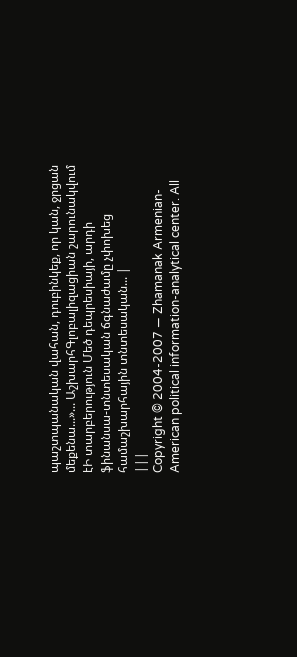պաշտպանական վահան, դուբինկեք, որ կան, ջրցան մեքենա...»... ԱշխարհԳլոբալիզացիան շարունակվում էԻ տարբերություն Մեծ դեպրեսիայի, արդի ֆինանսա-տնտեսական ճգնաժամը չփոխեց համաշխարհային տնտեսական... |
|||
Copyright © 2004-2007 — Zhamanak Armenian-American political information-analytical center. All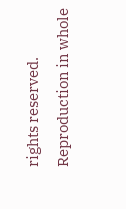rights reserved. Reproduction in whole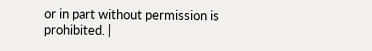or in part without permission is prohibited. |